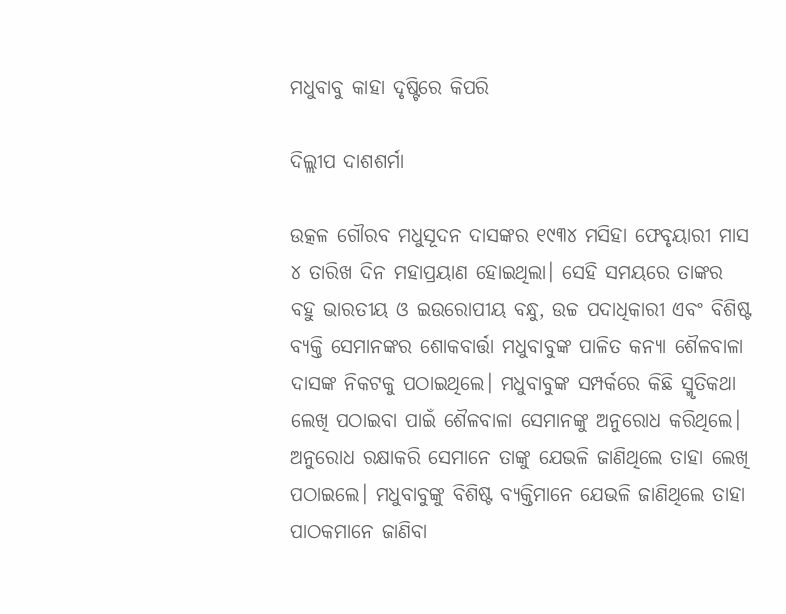ମଧୁବାବୁ କାହା ଦୃଷ୍ଟିରେ କିପରି

ଦିଲ୍ଲୀପ ଦାଶଶର୍ମା

ଉତ୍କଳ ଗୌରବ ମଧୁସୂଦନ ଦାସଙ୍କର ୧୯୩୪ ମସିହା ଫେବୃୟାରୀ ମାସ ୪ ତାରିଖ ଦିନ ମହାପ୍ରୟାଣ ହୋଇଥିଲା। ସେହି ସମୟରେ ତାଙ୍କର ବହୁ ଭାରତୀୟ ଓ ଇଉରୋପୀୟ ବନ୍ଧୁ, ଉଚ୍ଚ ପଦାଧିକାରୀ ଏବଂ ବିଶିଷ୍ଟ ବ୍ୟକ୍ତି ସେମାନଙ୍କର ଶୋକବାର୍ତ୍ତା ମଧୁବାବୁଙ୍କ ପାଳିତ କନ୍ୟା ଶୈଳବାଳା ଦାସଙ୍କ ନିକଟକୁ ପଠାଇଥିଲେ। ମଧୁବାବୁଙ୍କ ସମ୍ପର୍କରେ କିଛି ସ୍ମୃତିକଥା ଲେଖି ପଠାଇବା ପାଇଁ ଶୈଳବାଳା ସେମାନଙ୍କୁ ଅନୁରୋଧ କରିଥିଲେ। ଅନୁରୋଧ ରକ୍ଷାକରି ସେମାନେ ତାଙ୍କୁ ଯେଭଳି ଜାଣିଥିଲେ ତାହା ଲେଖି ପଠାଇଲେ। ମଧୁବାବୁଙ୍କୁ ବିଶିଷ୍ଟ ବ୍ୟକ୍ତିମାନେ ଯେଭଳି ଜାଣିଥିଲେ ତାହା ପାଠକମାନେ ଜାଣିବା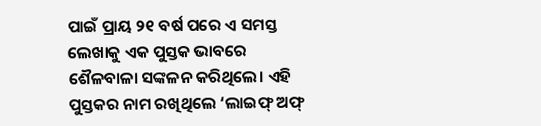ପାଇଁ ପ୍ରାୟ ୨୧ ବର୍ଷ ପରେ ଏ ସମସ୍ତ ଲେଖାକୁ ଏକ ପୁସ୍ତକ ଭାବରେ ଶୈଳବାଳା ସଙ୍କଳନ କରିଥିଲେ। ଏହି ପୁସ୍ତକର ନାମ ରଖିଥିଲେ ‘ଲାଇଫ୍‌ ଅଫ୍‌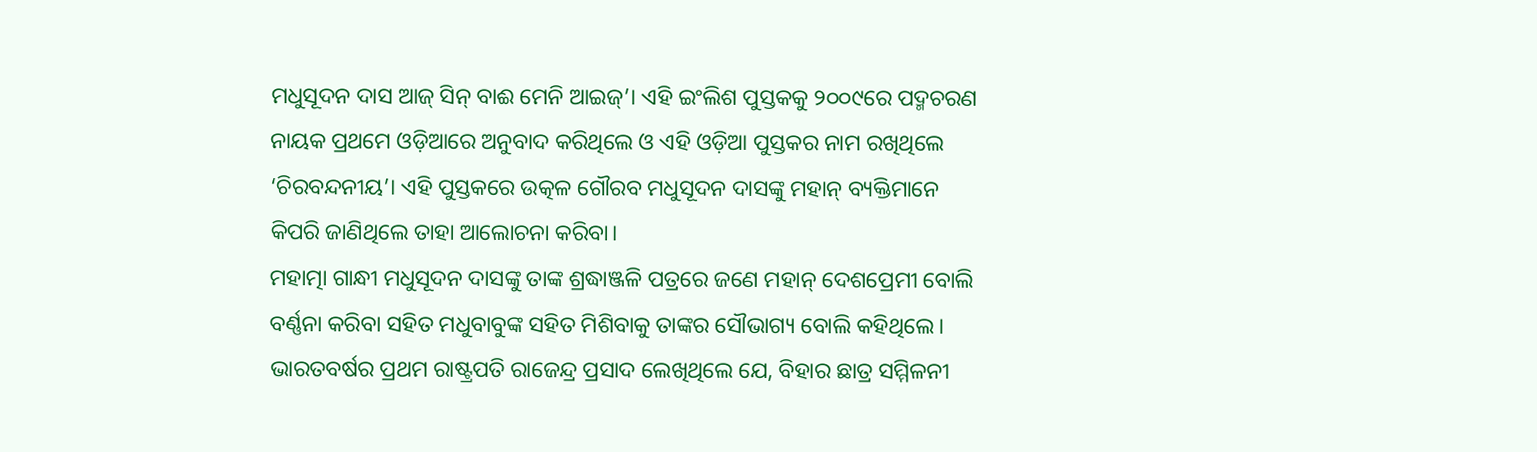ମଧୁସୂଦନ ଦାସ ଆଜ୍‌ ସିନ୍‌ ବାଈ ମେନି ଆଇଜ୍‌’। ଏହି ଇଂଲିଶ ପୁସ୍ତକକୁ ୨୦୦୯ରେ ପଦ୍ମଚରଣ ନାୟକ ପ୍ରଥମେ ଓଡ଼ିଆରେ ଅନୁବାଦ କରିଥିଲେ ଓ ଏହି ଓଡ଼ିଆ ପୁସ୍ତକର ନାମ ରଖିଥିଲେ ‘ଚିରବନ୍ଦନୀୟ’। ଏହି ପୁସ୍ତକରେ ଉତ୍କଳ ଗୌରବ ମଧୁସୂଦନ ଦାସଙ୍କୁ ମହାନ୍‌ ବ୍ୟକ୍ତିମାନେ କିପରି ଜାଣିଥିଲେ ତାହା ଆଲୋଚନା କରିବା।
ମହାତ୍ମା ଗାନ୍ଧୀ ମଧୁସୂଦନ ଦାସଙ୍କୁ ତାଙ୍କ ଶ୍ରଦ୍ଧାଞ୍ଜଳି ପତ୍ରରେ ଜଣେ ମହାନ୍‌ ଦେଶପ୍ରେମୀ ବୋଲି ବର୍ଣ୍ଣନା କରିବା ସହିତ ମଧୁବାବୁଙ୍କ ସହିତ ମିଶିବାକୁ ତାଙ୍କର ସୌଭାଗ୍ୟ ବୋଲି କହିଥିଲେ। ଭାରତବର୍ଷର ପ୍ରଥମ ରାଷ୍ଟ୍ରପତି ରାଜେନ୍ଦ୍ର ପ୍ରସାଦ ଲେଖିଥିଲେ ଯେ, ବିହାର ଛାତ୍ର ସମ୍ମିଳନୀ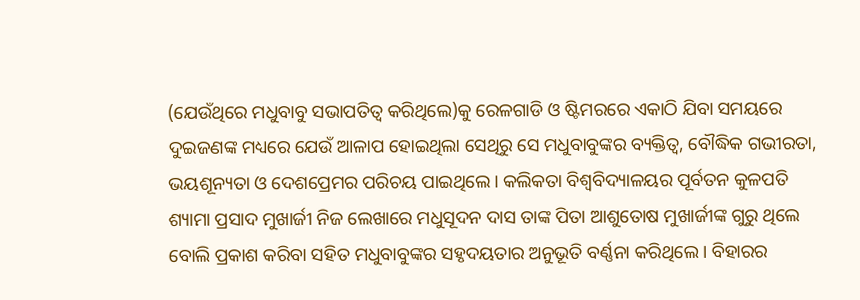(ଯେଉଁଥିରେ ମଧୁବାବୁ ସଭାପତିତ୍ୱ କରିଥିଲେ)କୁ ରେଳଗାଡି ଓ ଷ୍ଟିମରରେ ଏକାଠି ଯିବା ସମୟରେ ଦୁଇଜଣଙ୍କ ମଧ୍ୟରେ ଯେଉଁ ଆଳାପ ହୋଇଥିଲା ସେଥିରୁ ସେ ମଧୁବାବୁଙ୍କର ବ୍ୟକ୍ତିତ୍ୱ, ବୌଦ୍ଧିକ ଗଭୀରତା, ଭୟଶୂନ୍ୟତା ଓ ଦେଶପ୍ରେମର ପରିଚୟ ପାଇଥିଲେ। କଲିକତା ବିଶ୍ୱବିଦ୍ୟାଳୟର ପୂର୍ବତନ କୁଳପତି ଶ୍ୟାମା ପ୍ରସାଦ ମୁଖାର୍ଜୀ ନିଜ ଲେଖାରେ ମଧୁସୂଦନ ଦାସ ତାଙ୍କ ପିତା ଆଶୁତୋଷ ମୁଖାର୍ଜୀଙ୍କ ଗୁରୁ ଥିଲେ ବୋଲି ପ୍ରକାଶ କରିବା ସହିତ ମଧୁବାବୁଙ୍କର ସହୃଦୟତାର ଅନୁଭୂତି ବର୍ଣ୍ଣନା କରିଥିଲେ। ବିହାରର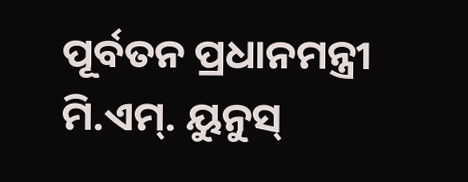ପୂର୍ବତନ ପ୍ରଧାନମନ୍ତ୍ରୀ ମି.ଏମ୍‌. ୟୁନୁସ୍‌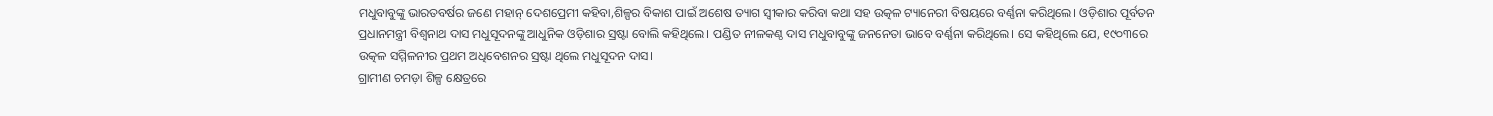ମଧୁବାବୁଙ୍କୁ ଭାରତବର୍ଷର ଜଣେ ମହାନ୍‌ ଦେଶପ୍ରେମୀ କହିବା,ଶିଳ୍ପର ବିକାଶ ପାଇଁ ଅଶେଷ ତ୍ୟାଗ ସ୍ବୀକାର କରିବା କଥା ସହ ଉତ୍କଳ ଟ୍ୟାନେରୀ ବିଷୟରେ ବର୍ଣ୍ଣନା କରିଥିଲେ। ଓଡ଼ିଶାର ପୂର୍ବତନ ପ୍ରଧାନମନ୍ତ୍ରୀ ବିଶ୍ୱନାଥ ଦାସ ମଧୁସୂଦନଙ୍କୁ ଆଧୁନିକ ଓଡ଼ିଶାର ସ୍ରଷ୍ଟା ବୋଲି କହିଥିଲେ। ପଣ୍ଡିତ ନୀଳକଣ୍ଠ ଦାସ ମଧୁବାବୁଙ୍କୁ ଜନନେତା ଭାବେ ବର୍ଣ୍ଣନା କରିଥିଲେ। ସେ କହିଥିଲେ ଯେ, ୧୯୦୩ରେ ଉତ୍କଳ ସମ୍ମିଳନୀର ପ୍ରଥମ ଅଧିବେଶନର ସ୍ରଷ୍ଟା ଥିଲେ ମଧୁସୂଦନ ଦାସ।
ଗ୍ରାମୀଣ ଚମଡ଼ା ଶିଳ୍ପ କ୍ଷେତ୍ରରେ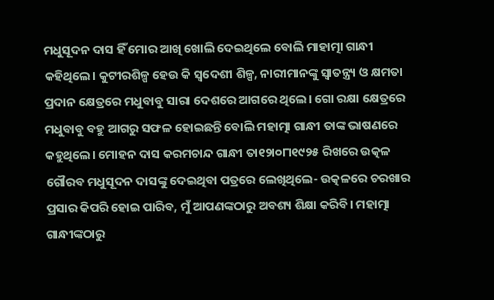ମଧୁସୂଦନ ଦାସ ହିଁ ମୋର ଆଖି ଖୋଲି ଦେଇଥିଲେ ବୋଲି ମାହାତ୍ମା ଗାନ୍ଧୀ କହିଥିଲେ। କୁଟୀରଶିଳ୍ପ ହେଉ କି ସ୍ବଦେଶୀ ଶିଳ୍ପ, ନାରୀମାନଙ୍କୁ ସ୍ବାତନ୍ତ୍ର୍ୟ ଓ କ୍ଷମତା ପ୍ରଦାନ କ୍ଷେତ୍ରରେ ମଧୁବାବୁ ସାରା ଦେଶରେ ଆଗରେ ଥିଲେ। ଗୋ ରକ୍ଷା କ୍ଷେତ୍ରରେ ମଧୁବାବୁ ବହୁ ଆଗରୁ ସଫଳ ହୋଇଛନ୍ତି ବୋଲି ମହାତ୍ମା ଗାନ୍ଧୀ ତାଙ୍କ ଭାଷଣରେ କହୁଥିଲେ। ମୋହନ ଦାସ କରମଚାନ୍ଦ ଗାନ୍ଧୀ ତା୧୨ା୦୮ା୧୯୨୫ ରିଖରେ ଉତ୍କଳ ଗୌରବ ମଧୁସୂଦନ ଦାସଙ୍କୁ ଦେଇଥିବା ପତ୍ରରେ ଲେଖିଥିଲେ- ଉତ୍କଳରେ ଚରଖାର ପ୍ରସାର କିପରି ହୋଇ ପାରିବ, ମୁଁ ଆପଣଙ୍କଠାରୁ ଅବଶ୍ୟ ଶିକ୍ଷା କରିବି। ମହାତ୍ମା ଗାନ୍ଧୀଙ୍କଠାରୁ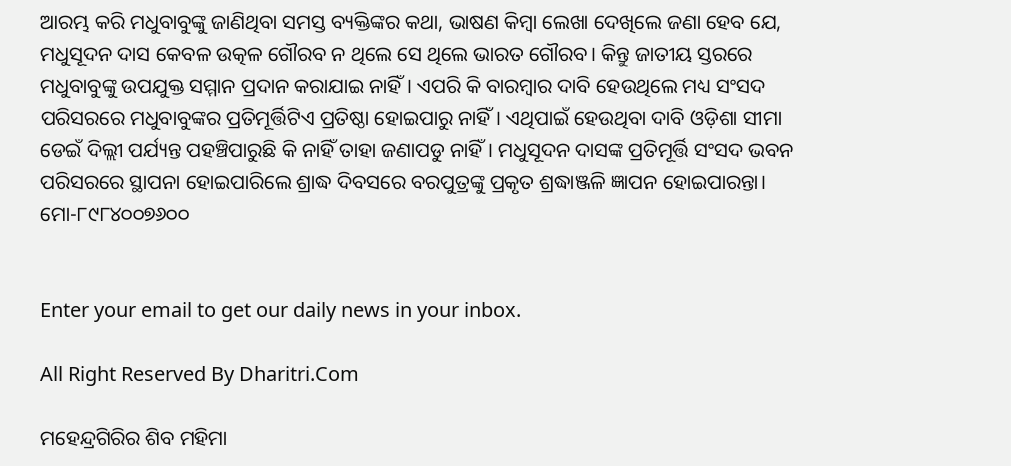ଆରମ୍ଭ କରି ମଧୁବାବୁଙ୍କୁ ଜାଣିଥିବା ସମସ୍ତ ବ୍ୟକ୍ତିଙ୍କର କଥା, ଭାଷଣ କିମ୍ବା ଲେଖା ଦେଖିଲେ ଜଣା ହେବ ଯେ, ମଧୁସୂଦନ ଦାସ କେବଳ ଉତ୍କଳ ଗୌରବ ନ ଥିଲେ ସେ ଥିଲେ ଭାରତ ଗୌରବ। କିନ୍ତୁ ଜାତୀୟ ସ୍ତରରେ ମଧୁବାବୁଙ୍କୁ ଉପଯୁକ୍ତ ସମ୍ମାନ ପ୍ରଦାନ କରାଯାଇ ନାହିଁ। ଏପରି କି ବାରମ୍ବାର ଦାବି ହେଉଥିଲେ ମଧ୍ୟ ସଂସଦ ପରିସରରେ ମଧୁବାବୁଙ୍କର ପ୍ରତିମୂର୍ତ୍ତିଟିଏ ପ୍ରତିଷ୍ଠା ହୋଇପାରୁ ନାହିଁ। ଏଥିପାଇଁ ହେଉଥିବା ଦାବି ଓଡ଼ିଶା ସୀମା ଡେଇଁ ଦିଲ୍ଲୀ ପର୍ଯ୍ୟନ୍ତ ପହଞ୍ଚିପାରୁଛି କି ନାହିଁ ତାହା ଜଣାପଡୁ ନାହିଁ। ମଧୁସୂଦନ ଦାସଙ୍କ ପ୍ରତିମୂର୍ତ୍ତି ସଂସଦ ଭବନ ପରିସରରେ ସ୍ଥାପନା ହୋଇପାରିଲେ ଶ୍ରାଦ୍ଧ ଦିବସରେ ବରପୁତ୍ରଙ୍କୁ ପ୍ରକୃତ ଶ୍ରଦ୍ଧାଞ୍ଜଳି ଜ୍ଞାପନ ହୋଇପାରନ୍ତା।
ମୋ-୮୯୮୪୦୦୭୬୦୦


Enter your email to get our daily news in your inbox.

All Right Reserved By Dharitri.Com

ମହେନ୍ଦ୍ରଗିରିର ଶିବ ମହିମା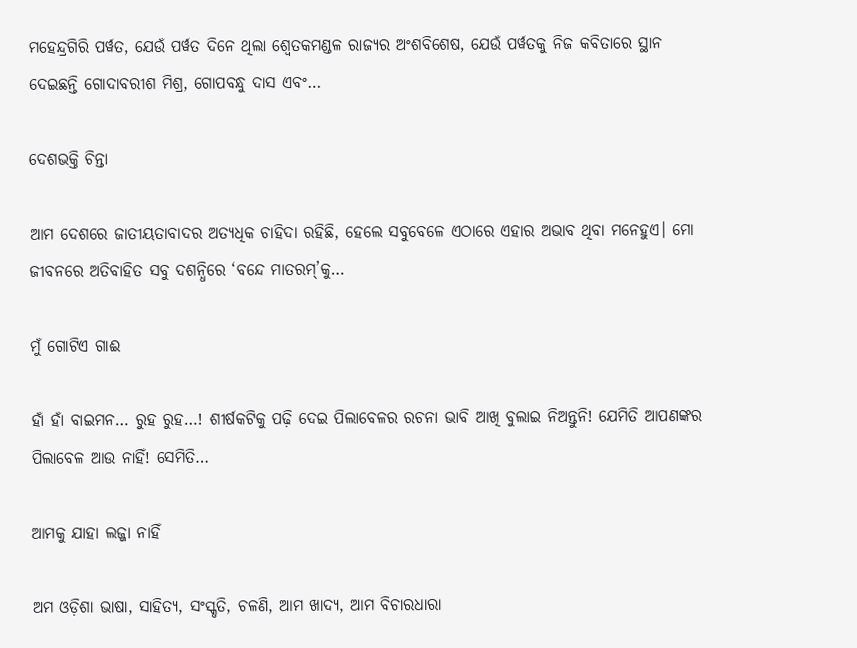ମହେନ୍ଦ୍ରଗିରି ପର୍ୱତ, ଯେଉଁ ପର୍ୱତ ଦିନେ ଥିଲା ଶ୍ୱେତକମଣ୍ଡଳ ରାଜ୍ୟର ଅଂଶବିଶେଷ, ଯେଉଁ ପର୍ୱତକୁ ନିଜ କବିତାରେ ସ୍ଥାନ ଦେଇଛନ୍ତି ଗୋଦାବରୀଶ ମିଶ୍ର, ଗୋପବନ୍ଧୁ ଦାସ ଏବଂ…

ଦେଶଭକ୍ତି ଚିନ୍ତା

ଆମ ଦେଶରେ ଜାତୀୟତାବାଦର ଅତ୍ୟଧିକ ଚାହିଦା ରହିଛି, ହେଲେ ସବୁବେଳେ ଏଠାରେ ଏହାର ଅଭାବ ଥିବା ମନେହୁଏ। ମୋ ଜୀବନରେ ଅତିବାହିତ ସବୁ ଦଶନ୍ଧିରେ ‘ବନ୍ଦେ ମାତରମ୍‌’କୁ…

ମୁଁ ଗୋଟିଏ ଗାଈ

ହାଁ ହାଁ ବାଇମନ… ରୁହ ରୁହ…! ଶୀର୍ଷକଟିକୁ ପଢ଼ି ଦେଇ ପିଲାବେଳର ରଚନା ଭାବି ଆଖି ବୁଲାଇ ନିଅନ୍ତୁନି! ଯେମିତି ଆପଣଙ୍କର ପିଲାବେଳ ଆଉ ନାହିଁ! ସେମିତି…

ଆମକୁ ଯାହା ଲଜ୍ଜା ନାହିଁ

ଅମ ଓଡ଼ିଶା ଭାଷା, ସାହିତ୍ୟ, ସଂସ୍କୃତି, ଚଳଣି, ଆମ ଖାଦ୍ୟ, ଆମ ବିଚାରଧାରା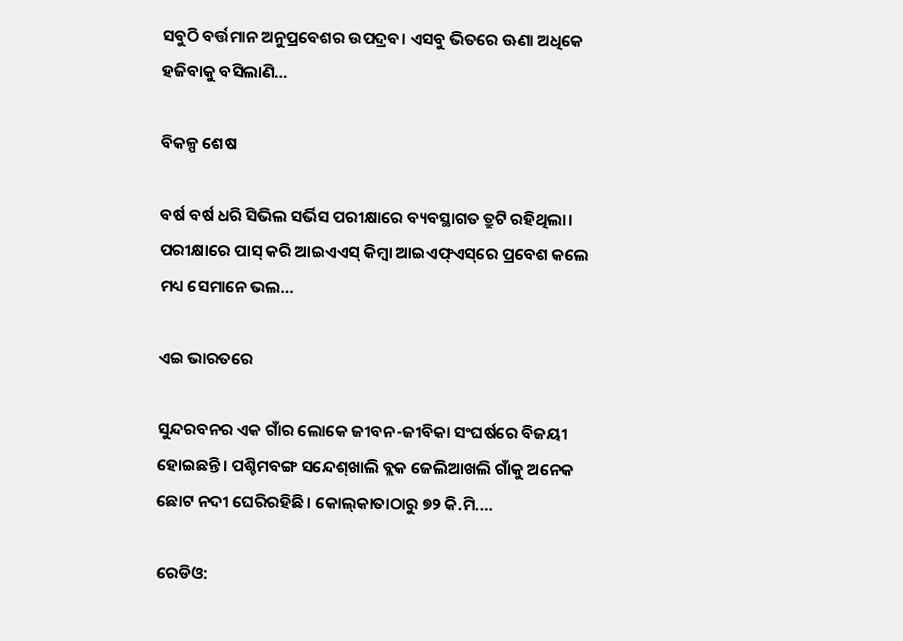ସବୁଠି ବର୍ତ୍ତମାନ ଅନୁପ୍ରବେଶର ଉପଦ୍ରବ। ଏସବୁ ଭିତରେ ଊଣା ଅଧିକେ ହଜିବାକୁ ବସିଲାଣି…

ବିକଳ୍ପ ଶେଷ

ବର୍ଷ ବର୍ଷ ଧରି ସିଭିଲ ସର୍ଭିସ ପରୀକ୍ଷାରେ ବ୍ୟବସ୍ଥାଗତ ତ୍ରୁଟି ରହିଥିଲା। ପରୀକ୍ଷାରେ ପାସ୍‌ କରି ଆଇଏଏସ୍‌ କିମ୍ବା ଆଇଏଫ୍‌ଏସ୍‌ରେ ପ୍ରବେଶ କଲେ ମଧ୍ୟ ସେମାନେ ଭଲ…

ଏଇ ଭାରତରେ

ସୁନ୍ଦରବନର ଏକ ଗାଁର ଲୋକେ ଜୀବନ-ଜୀବିକା ସଂଘର୍ଷରେ ବିଜୟୀ ହୋଇଛନ୍ତି। ପଶ୍ଚିମବଙ୍ଗ ସନ୍ଦେଶ୍‌ଖାଲି ବ୍ଲକ ଜେଲିଆଖଲି ଗାଁକୁ ଅନେକ ଛୋଟ ନଦୀ ଘେରିରହିଛି। କୋଲ୍‌କାତାଠାରୁ ୭୨ କି.ମି.…

ରେଡିଓ: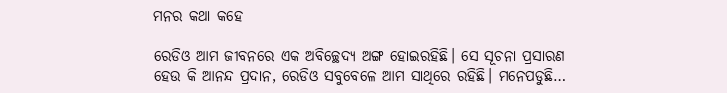ମନର କଥା କହେ

ରେଡିଓ ଆମ ଜୀବନରେ ଏକ ଅବିଚ୍ଛେଦ୍ୟ ଅଙ୍ଗ ହୋଇରହିଛି। ସେ ସୂଚନା ପ୍ରସାରଣ ହେଉ କି ଆନନ୍ଦ ପ୍ରଦାନ, ରେଡିଓ ସବୁବେଳେ ଆମ ସାଥିରେ ରହିଛି। ମନେପଡୁଛି…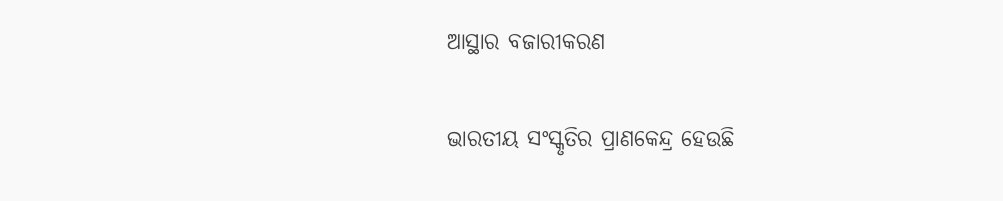ଆସ୍ଥାର ବଜାରୀକରଣ

ଭାରତୀୟ ସଂସ୍କୃତିର ପ୍ରାଣକେନ୍ଦ୍ର ହେଉଛି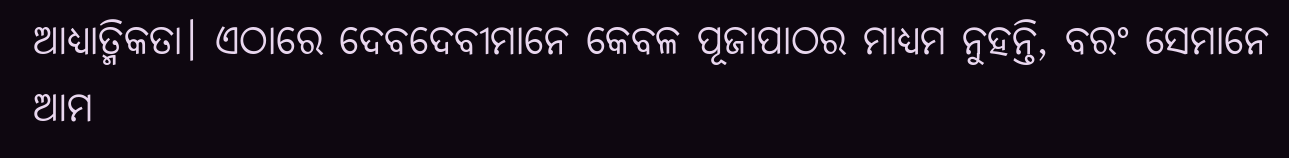ଆଧ୍ୟାତ୍ମିକତା। ଏଠାରେ ଦେବଦେବୀମାନେ କେବଳ ପୂଜାପାଠର ମାଧ୍ୟମ ନୁହନ୍ତି, ବରଂ ସେମାନେ ଆମ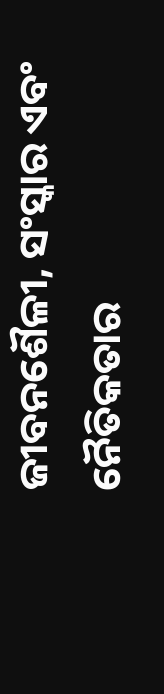ଜୀବନଶୈଳୀ, ସଂସ୍କାର ଏବଂ ନୈତିକତାର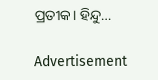ପ୍ରତୀକ। ହିନ୍ଦୁ…

Advertisement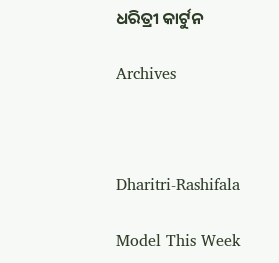ଧରିତ୍ରୀ କାର୍ଟୁନ

Archives



Dharitri-Rashifala

Model This Week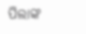ପିଲାଙ୍କ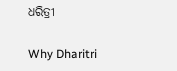ଧରିତ୍ରୀ

Why Dharitri